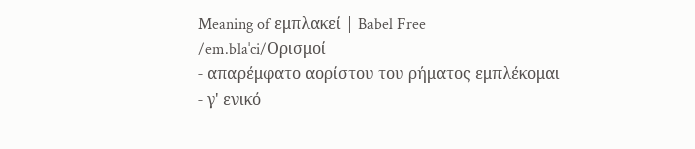Meaning of εμπλακεί | Babel Free
/em.blaˈci/Ορισμοί
- απαρέμφατο αορίστου του ρήματος εμπλέκομαι
- γ' ενικό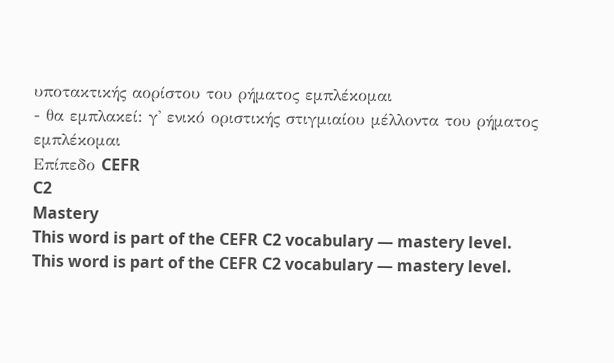υποτακτικής αορίστου του ρήματος εμπλέκομαι
- θα εμπλακεί: γ' ενικό οριστικής στιγμιαίου μέλλοντα του ρήματος εμπλέκομαι
Επίπεδο CEFR
C2
Mastery
This word is part of the CEFR C2 vocabulary — mastery level.
This word is part of the CEFR C2 vocabulary — mastery level.